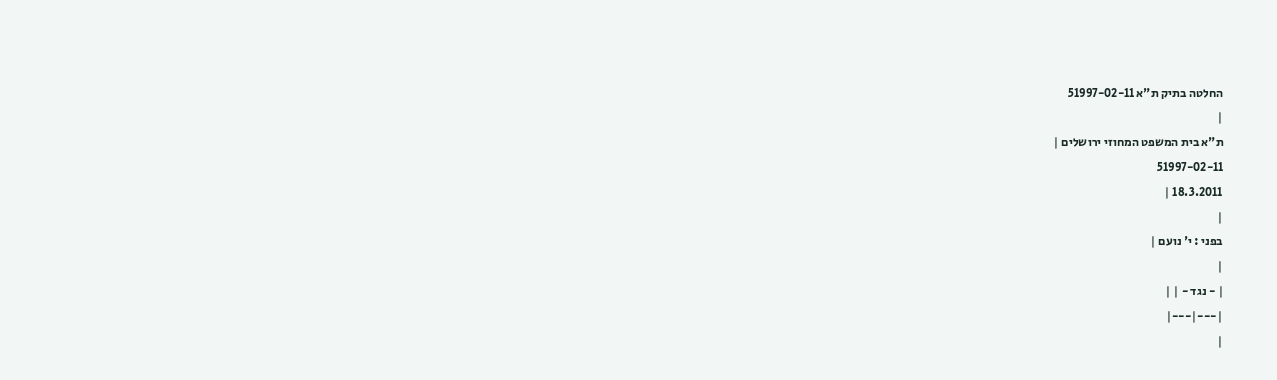החלטה בתיק ת"א 51997-02-11
|
ת"א בית המשפט המחוזי ירושלים |
51997-02-11
18.3.2011 |
|
בפני : י' נועם |
|
| - נגד - | |
|---|---|
|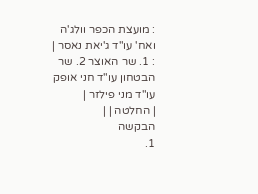: מועצת הכפר וולג'ה ואח' עו"ד ג'יאת נאסר |
: 1. שר האוצר 2. שר הבטחון עו"ד חני אופק עו"ד מני פילזר |
| החלטה | |
הבקשה
1.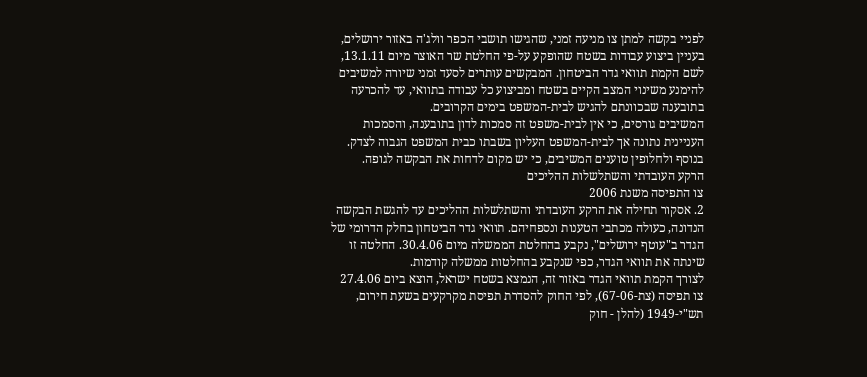לפניי בקשה למתן צו מניעה זמני, שהגישו תושבי הכפר וולג'ה באזור ירושלים, בעניין ביצוע עבודות בשטח שהופקע על-פי החלטת שר האוצר מיום 13.1.11, לשם הקמת תוואי גדר הביטחון. המבקשים עותרים לסעד זמני שיורה למשיבים להימנע משינוי המצב הקיים בשטח ומביצוע כל עבודה בתוואי, עד להכרעה בתובענה שבכוונתם להגיש לבית-המשפט בימים הקרובים.
המשיבים גורסים, כי אין לבית-משפט זה סמכות לדון בתובענה, והסמכות העניינית נתונה אך לבית-המשפט העליון בשבתו כבית המשפט הגבוה לצדק. בנוסף ולחלופין טוענים המשיבים, כי יש מקום לדחות את הבקשה לגופה.
הרקע העובדתי והשתלשלות ההליכים
צו התפיסה משנת 2006
2. אסקור תחילה את הרקע העובדתי והשתלשלות ההליכים עד להגשת הבקשה הנדונה, כעולה מכתבי הטענות ונספחיהם. תוואי גדר הביטחון בחלק הדרומי של הגדר ב"עוטף ירושלים", נקבע בהחלטת הממשלה מיום 30.4.06. החלטה זו שינתה את תוואי הגדר, כפי שנקבע בהחלטות ממשלה קודמות.
לצורך הקמת תוואי הגדר באזור זה, הנמצא בשטח ישראל, הוצא ביום 27.4.06 צו תפיסה (צת-67-06), לפי החוק להסדרת תפיסת מקרקעים בשעת חירום, תש"י-1949 (להלן - חוק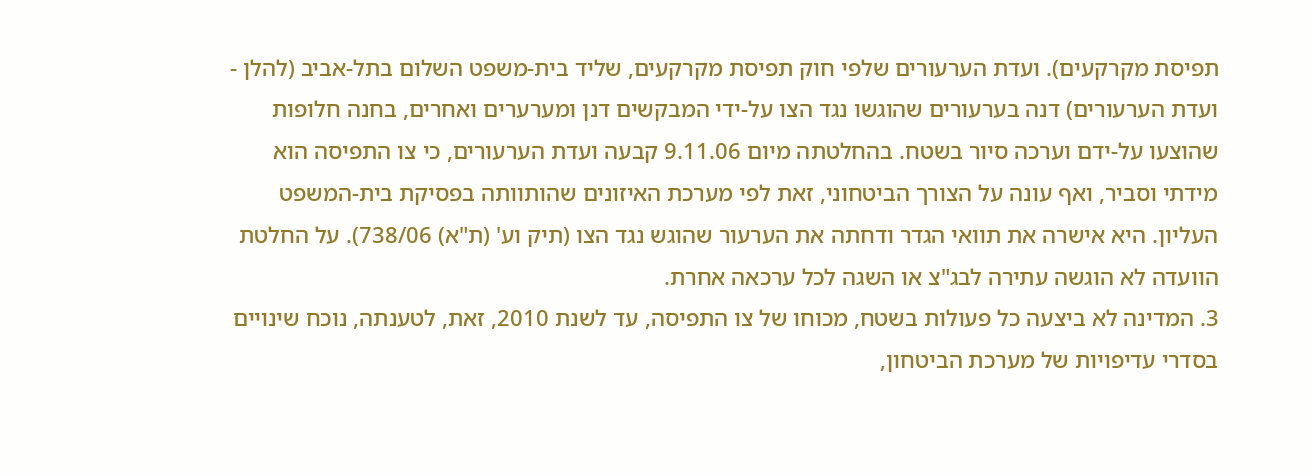תפיסת מקרקעים). ועדת הערעורים שלפי חוק תפיסת מקרקעים, שליד בית-משפט השלום בתל-אביב (להלן - ועדת הערעורים) דנה בערעורים שהוגשו נגד הצו על-ידי המבקשים דנן ומערערים ואחרים, בחנה חלופות שהוצעו על-ידם וערכה סיור בשטח. בהחלטתה מיום 9.11.06 קבעה ועדת הערעורים, כי צו התפיסה הוא מידתי וסביר, ואף עונה על הצורך הביטחוני, זאת לפי מערכת האיזונים שהותוותה בפסיקת בית-המשפט העליון. היא אישרה את תוואי הגדר ודחתה את הערעור שהוגש נגד הצו (תיק וע' (ת"א) 738/06). על החלטת הוועדה לא הוגשה עתירה לבג"צ או השגה לכל ערכאה אחרת.
3. המדינה לא ביצעה כל פעולות בשטח, מכוחו של צו התפיסה, עד לשנת 2010, זאת, לטענתה, נוכח שינויים בסדרי עדיפויות של מערכת הביטחון,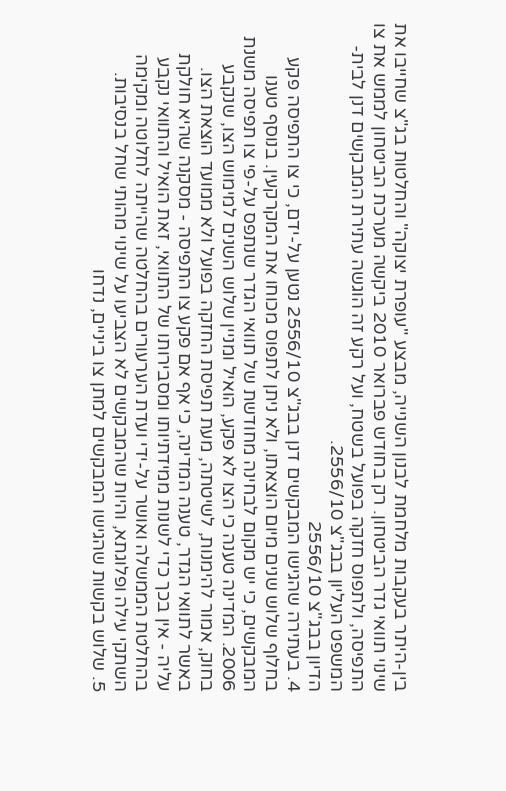בין-היתר בעקבות מלחמת לבנון השנייה, מבצע "עופרת יצוקה" והחלטות בג"צ שחייבו את שינוי תוואי גדר הביטחון. רק בחודש פברואר 2010 ביקשה מערכת הביטחון לממש את צו התפיסה, ולתפוס חזקה בפועל בשטח, ועל רקע זה הוגשה עתירת המבקשים דנן לבית-המשפט העליון בבג"צ 2556/10.
הדיון בבג"צ 2556/10
4. בעתירה שהגישו המבקשים דנן בבג"צ 2556/10 נטען על-ידם, כי צו התפיסה פקע בחלוף שלוש שנים מיום הוצאתו, ולא ניתן לתפוס מכוחו את המקרקעין. בנוסף טענו המבקשים, כי יש מקום לבחינה מחודשת של תוואי הגדר שנתפס על-פי צו תפיסה משנת 2006. המדינה טענה כי הצו לא פקע, הואיל ומניין שלוש השנים למימוש הצו, שנקבע בחוק, אמור להימנות, לשיטתה, מעת תפיסת החזקה בפועל ולא ממועד הוצאת הצו. באשר לתוואי הגדר, טענה המדינה, כי אף אם פקע צו התפיסה - מסקנה שהיא חולקת עליה - אין בכך כדי לשנות ממידתיותו ומסבירותו של התוואי, זאת הואיל והתוואי נקבע בהחלטת הממשלה ואושר על-ידי ועדת הערעורים בהחלטה שהייתה לחלוטה ומקימה השתקי עילה ופלוגתא, והיות שהמבקשים לא הצביעו על שינוי מהותי שחל בנסיבות.
5. שלוש בקשות שהגישו המבקשים למתן צו ביניים, נדחו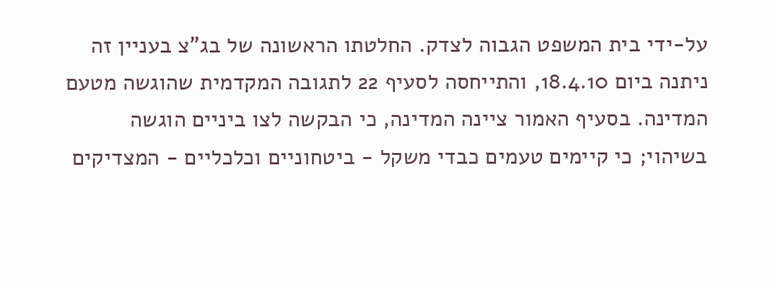על-ידי בית המשפט הגבוה לצדק. החלטתו הראשונה של בג"צ בעניין זה ניתנה ביום 18.4.10, והתייחסה לסעיף 22 לתגובה המקדמית שהוגשה מטעם המדינה. בסעיף האמור ציינה המדינה, כי הבקשה לצו ביניים הוגשה בשיהוי; כי קיימים טעמים כבדי משקל - ביטחוניים וכלכליים - המצדיקים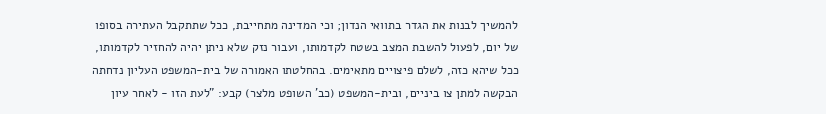להמשיך לבנות את הגדר בתוואי הנדון; וכי המדינה מתחייבת, ככל שתתקבל העתירה בסופו של יום, לפעול להשבת המצב בשטח לקדמותו, ועבור נזק שלא ניתן יהיה להחזיר לקדמותו, ככל שיהא כזה, לשלם פיצויים מתאימים. בהחלטתו האמורה של בית-המשפט העליון נדחתה הבקשה למתן צו ביניים, ובית-המשפט (כב' השופט מלצר) קבע: "לעת הזו - לאחר עיון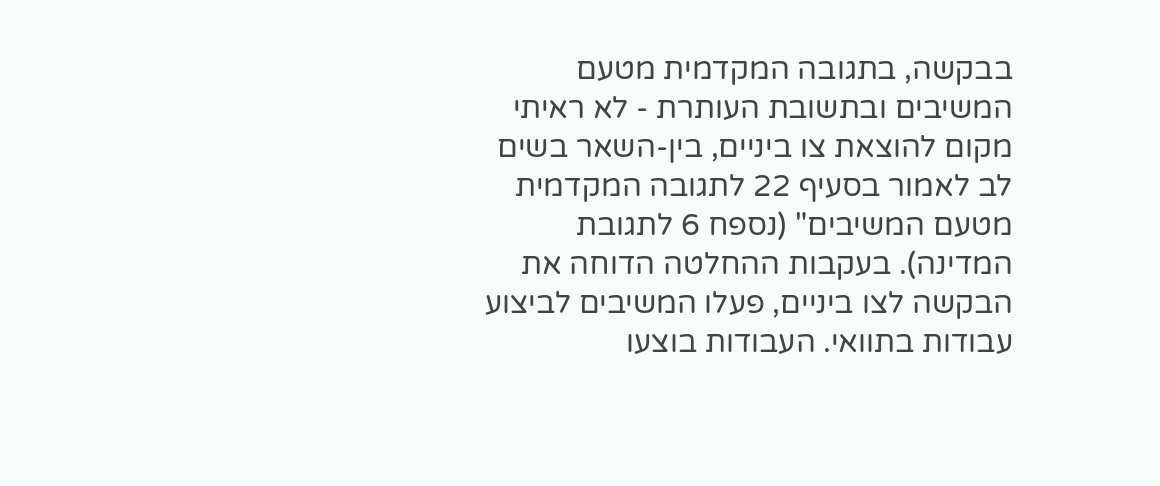בבקשה, בתגובה המקדמית מטעם המשיבים ובתשובת העותרת - לא ראיתי מקום להוצאת צו ביניים, בין-השאר בשים לב לאמור בסעיף 22 לתגובה המקדמית מטעם המשיבים" (נספח 6 לתגובת המדינה). בעקבות ההחלטה הדוחה את הבקשה לצו ביניים, פעלו המשיבים לביצוע עבודות בתוואי. העבודות בוצעו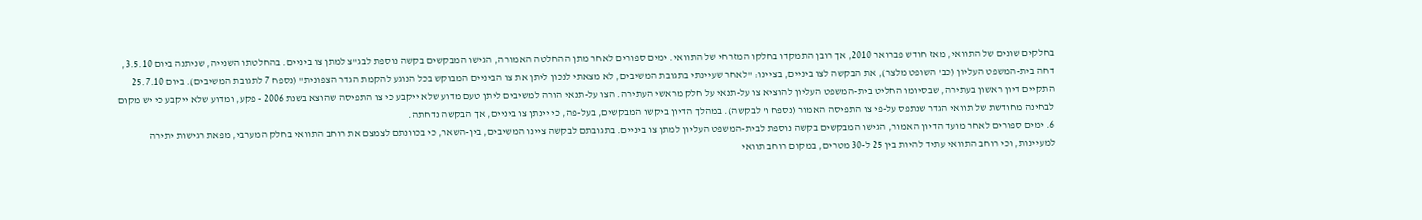בחלקים שונים של התוואי, מאז חודש פברואר 2010, אך רובן התמקדו בחלקו המזרחי של התוואי. ימים ספורים לאחר מתן ההחלטה האמורה, הגישו המבקשים בקשה נוספת לבג"צ למתן צו ביניים. בהחלטתו השנייה, שניתנה ביום 3.5.10, דחה בית-המשפט העליון (כב' השופט מלצר), את הבקשה לצו ביניים, בציינו: "לאחר שעיינתי בתגובת המשיבים, לא מצאתי לנכון ליתן את צו הביניים המבוקש בכל הנוגע להקמת הגדר הצפונית" (נספח 7 לתגובת המשיבים). ביום 25.7.10 התקיים דיון ראשון בעתירה, שבסיומו החליט בית-המשפט העליון להוציא צו על-תנאי על חלק מראשי העתירה. הצו על-תנאי הורה למשיבים ליתן טעם מדוע שלא ייקבע כי צו התפיסה שהוצא בשנת 2006 - פקע, ומדוע שלא ייקבע כי יש מקום לבחינה מחודשת של תוואי הגדר שנתפס על-פי צו התפיסה האמור (נספח ו' לבקשה). במהלך הדיון ביקשו המבקשים, בעל-פה, כי יינתן צו ביניים, אך הבקשה נדחתה.
6. ימים ספורים לאחר מועד הדיון האמור, הגישו המבקשים בקשה נוספת לבית-המשפט העליון למתן צו ביניים. בתגובתם לבקשה ציינו המשיבים, בין-השאר, כי בכוונתם לצמצם את רוחב התוואי בחלק המערבי, מפאת רגישות יתירה למעיינות, וכי רוחב התוואי עתיד להיות בין 25 ל-30 מטרים, במקום רוחב תוואי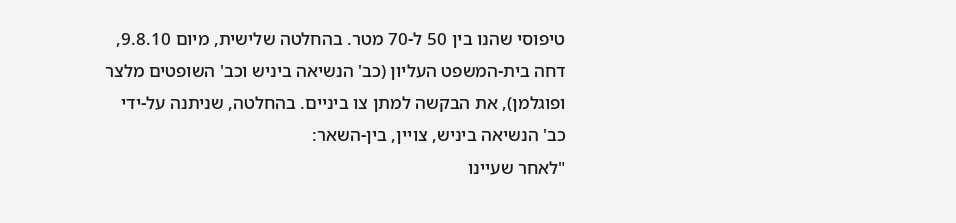טיפוסי שהנו בין 50 ל-70 מטר. בהחלטה שלישית, מיום 9.8.10, דחה בית-המשפט העליון (כב' הנשיאה ביניש וכב' השופטים מלצר ופוגלמן), את הבקשה למתן צו ביניים. בהחלטה, שניתנה על-ידי כב' הנשיאה ביניש, צויין, בין-השאר:
"לאחר שעיינו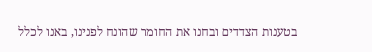בטענות הצדדים ובחנו את החומר שהונח לפנינו, באנו לכלל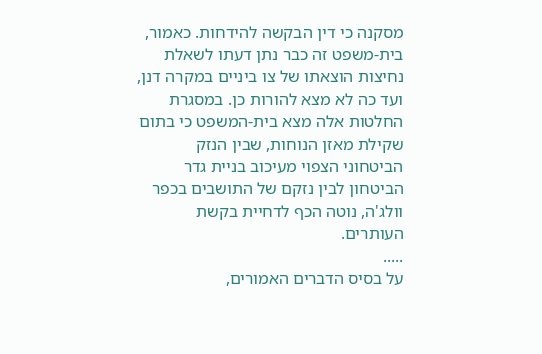מסקנה כי דין הבקשה להידחות. כאמור, בית-משפט זה כבר נתן דעתו לשאלת נחיצות הוצאתו של צו ביניים במקרה דנן, ועד כה לא מצא להורות כן. במסגרת החלטות אלה מצא בית-המשפט כי בתום שקילת מאזן הנוחות, שבין הנזק הביטחוני הצפוי מעיכוב בניית גדר הביטחון לבין נזקם של התושבים בכפר וולג'ה, נוטה הכף לדחיית בקשת העותרים.
.....
על בסיס הדברים האמורים,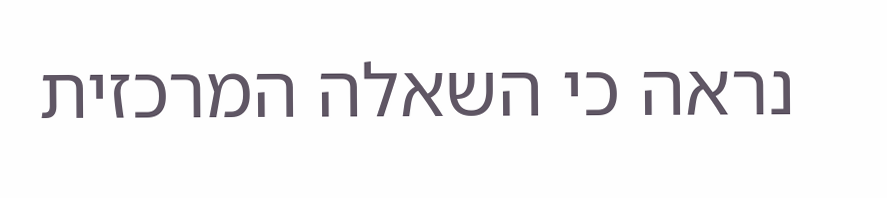נראה כי השאלה המרכזית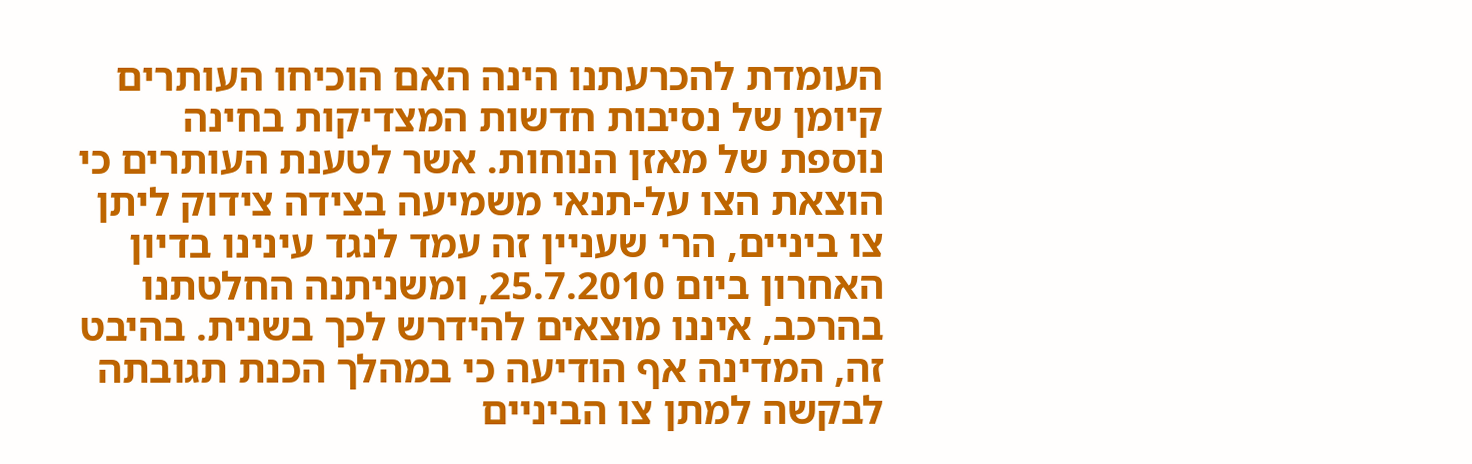העומדת להכרעתנו הינה האם הוכיחו העותרים קיומן של נסיבות חדשות המצדיקות בחינה נוספת של מאזן הנוחות. אשר לטענת העותרים כי הוצאת הצו על-תנאי משמיעה בצידה צידוק ליתן צו ביניים, הרי שעניין זה עמד לנגד עינינו בדיון האחרון ביום 25.7.2010, ומשניתנה החלטתנו בהרכב, איננו מוצאים להידרש לכך בשנית. בהיבט זה, המדינה אף הודיעה כי במהלך הכנת תגובתה לבקשה למתן צו הביניים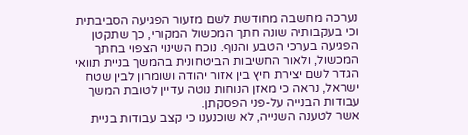נערכה מחשבה מחודשת לשם מזעור הפגיעה הסביבתית וכי בעקבותיה שונה חתך המכשול המקורי, כך שתקטן הפגיעה בערכי הטבע והנוף. נוכח השינוי הצפוי בחתך המכשול, ולאור החשיבות הביטחונית בהמשך בניית תוואי הגדר לשם יצירת חיץ בין אזור יהודה ושומרון לבין שטח ישראל, נראה כי מאזן הנוחות נוטה עדיין לטובת המשך עבודות הבנייה על-פני הפסקתן.
אשר לטענה השנייה, לא שוכנענו כי קצב עבודות בניית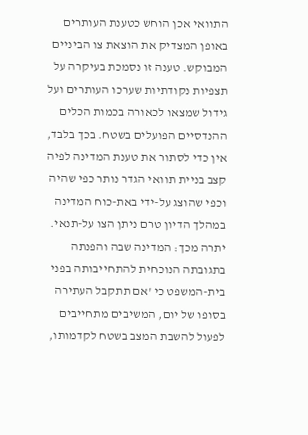התוואי אכן הוחש כטענת העותרים באופן המצדיק את הוצאת צו הביניים המבוקש. טענה זו נסמכת בעיקרה על תצפיות נקודתיות שערכו העותרים ועל גידול שמצאו לכאורה בכמות הכלים ההנדסיים הפועלים בשטח. בכך בלבד, אין כדי לסתור את טענת המדינה לפיה קצב בניית תוואי הגדר נותר כפי שהיה וכפי שהוצג על-ידי באת-כוח המדינה במהלך הדיון טרם ניתן הצו על-תנאי. יתרה מכך: המדינה שבה והפנתה בתגובתה הנוכחית להתחייבותה בפני בית-המשפט כי 'אם תתקבל העתירה בסופו של יום, המשיבים מתחייבים לפעול להשבת המצב בשטח לקדמותו,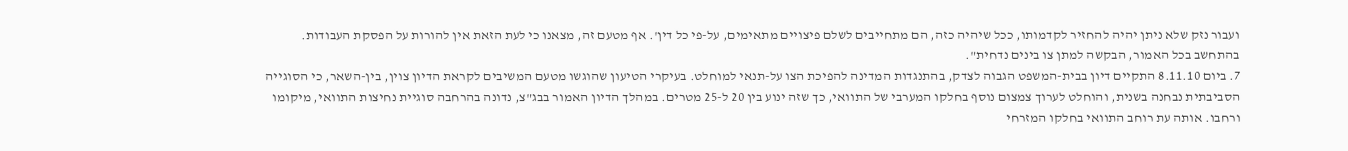ועבור נזק שלא ניתן יהיה להחזיר לקדמותו, ככל שיהיה כזה, הם מתחייבים לשלם פיצויים מתאימים, על-פי כל דין'. אף מטעם זה, מצאנו כי לעת הזאת אין להורות על הפסקת העבודות.
בהתחשב בכל האמור, הבקשה למתן צו בינים נדחית".
7. ביום 8.11.10 התקיים דיון בבית-המשפט הגבוה לצדק, בהתנגדות המדינה להפיכת הצו על-תנאי למוחלט. בעיקרי הטיעון שהוגשו מטעם המשיבים לקראת הדיון צוין, בין-השאר, כי הסוגייה הסביבתית נבחנה בשנית, והוחלט לערוך צמצום נוסף בחלקו המערבי של התוואי, כך שזה ינוע בין 20 ל-25 מטרים. במהלך הדיון האמור בבג"צ, נדונה בהרחבה סוגיית נחיצות התוואי, מיקומו ורחבו. אותה עת רוחב התוואי בחלקו המזרחי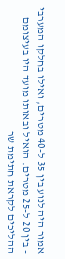אמור היה לנוע בין 35 ל-40 מטרים, ואילו בחלקו המערבי - בין 20 ל-25 מטרים. הואיל ובאותו מועד היו בעיצומם ההליכים לקראת חתימת שר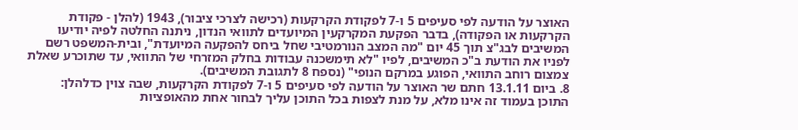האוצר על הודעה לפי סעיפים 5 ו-7 לפקודת הקרקעות (רכישה לצרכי ציבור), 1943 (להלן - פקודת הקרקעות או הפקודה), בדבר הפקעת המקרקעין המיועדים לתוואי הנדון, ניתנה החלטה לפיה יודיעו המשיבים לבג"צ תוך 45 יום "מה המצב הנורמטיבי שחל ביחס להפקעה המיועדת", ובית-המשפט רשם לפניו את הודעת ב"כ המשיבים, לפיו "לא תימשכנה עבודות בחלק המזרחי של התוואי, עד שתוכרע שאלת צמצום רוחב התוואי, הפוגע במרקם הנופי" (נספח 8 לתגובת המשיבים).
8. ביום 13.1.11 חתם שר האוצר על הודעה לפי סעיפים 5 ו-7 לפקודת הקרקעות, שבה צוין כדלהלן:
התוכן בעמוד זה אינו מלא, על מנת לצפות בכל התוכן עליך לבחור אחת מהאופציות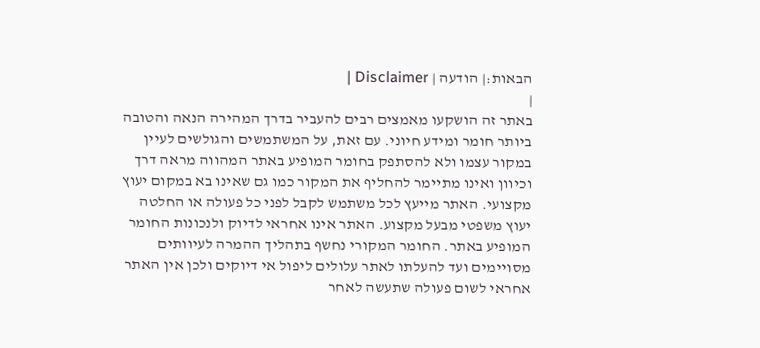הבאות:| הודעה | Disclaimer |
|
באתר זה הושקעו מאמצים רבים להעביר בדרך המהירה הנאה והטובה ביותר חומר ומידע חיוני. עם זאת, על המשתמשים והגולשים לעיין במקור עצמו ולא להסתפק בחומר המופיע באתר המהווה מראה דרך וכיוון ואינו מתיימר להחליף את המקור כמו גם שאינו בא במקום יעוץ מקצועי. האתר מייעץ לכל משתמש לקבל לפני כל פעולה או החלטה יעוץ משפטי מבעל מקצוע. האתר אינו אחראי לדיוק ולנכונות החומר המופיע באתר. החומר המקורי נחשף בתהליך ההמרה לעיוותים מסויימים ועד להעלתו לאתר עלולים ליפול אי דיוקים ולכן אין האתר אחראי לשום פעולה שתעשה לאחר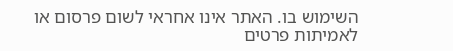השימוש בו. האתר אינו אחראי לשום פרסום או לאמיתות פרטים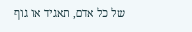של כל אדם, תאגיד או גוף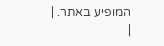המופיע באתר. |
|